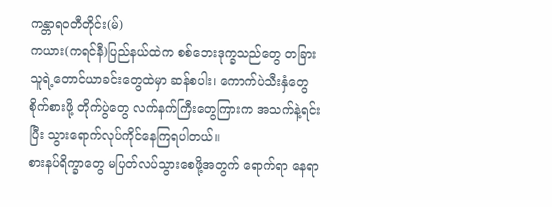ကန္တာရဝတီတိုင်း(မ်)
ကယား(ကရင်နီ)ပြည်နယ်ထဲက စစ်ဘေးဒုက္ခသည်တွေ တခြားသူရဲ့တောင်ယာခင်းတွေထဲမှာ ဆန်စပါး၊ ကောက်ပဲသီးနှံတွေစိုက်စားဖို့ တိုက်ပွဲတွေ လက်နက်ကြီးတွေကြားက အသက်နဲ့ရင်းပြီး သွားရောက်လုပ်ကိုင်နေကြရပါတယ်။
စားနပ်ရိက္ခာတွေ မပြတ်လပ်သွားစေဖို့အတွက် ရောက်ရာ နေရာ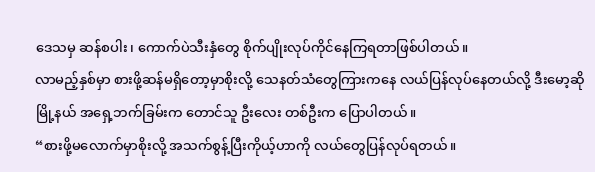ဒေသမှ ဆန်စပါး၊ ကောက်ပဲသီးနှံတွေ စိုက်ပျိုးလုပ်ကိုင်နေကြရတာဖြစ်ပါတယ်။
လာမည့်နှစ်မှာ စားဖို့ဆန်မရှိတော့မှာစိုးလို့ သေနတ်သံတွေကြားကနေ လယ်ပြန်လုပ်နေတယ်လို့ ဒီးမော့ဆိုမြို့နယ် အရှေ့ဘက်ခြမ်းက တောင်သူ ဦးလေး တစ်ဦးက ပြောပါတယ်။
“စားဖို့မလောက်မှာစိုးလို့ အသက်စွန့်ပြီးကိုယ့်ဟာကို လယ်တွေပြန်လုပ်ရတယ်။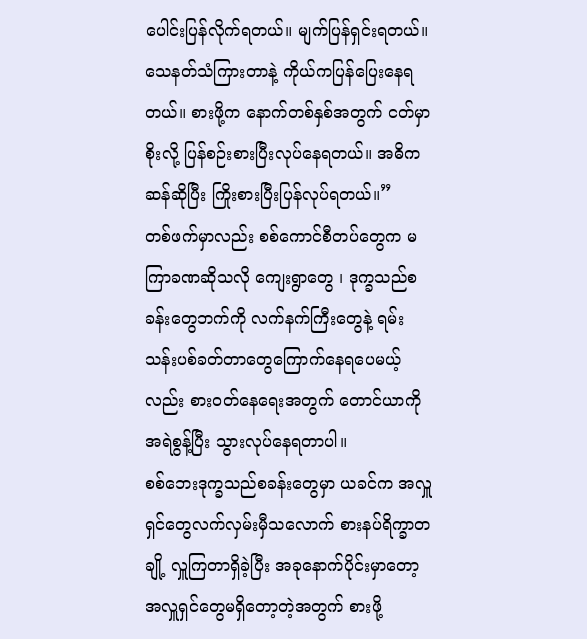ပေါင်းပြန်လိုက်ရတယ်။ မျက်ပြန်ရှင်းရတယ်။ သေနတ်သံကြားတာနဲ့ ကိုယ်ကပြန်ပြေးနေရတယ်။ စားဖို့က နောက်တစ်နှစ်အတွက် ငတ်မှာစိုးလို့ ပြန်စဉ်းစားပြီးလုပ်နေရတယ်။ အဓိကဆန်ဆိုပြီး ကြိုးစားပြီးပြန်လုပ်ရတယ်။”
တစ်ဖက်မှာလည်း စစ်ကောင်စီတပ်တွေက မကြာခဏဆိုသလို ကျေးရွာတွေ ၊ ဒုက္ခသည်စခန်းတွေဘက်ကို လက်နက်ကြီးတွေနဲ့ ရမ်းသန်းပစ်ခတ်တာတွေကြောက်နေရပေမယ့်လည်း စားဝတ်နေရေးအတွက် တောင်ယာကိုအရဲစွန့်ပြီး သွားလုပ်နေရတာပါ။
စစ်ဘေးဒုက္ခသည်စခန်းတွေမှာ ယခင်က အလှူရှင်တွေလက်လှမ်းမှီသလောက် စားနပ်ရိက္ခာတချို့ လှူကြတာရှိခဲ့ပြီး အခုနောက်ပိုင်းမှာတော့ အလှူရှင်တွေမရှိတော့တဲ့အတွက် စားဖို့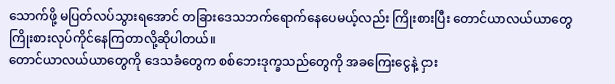သောက်ဖို့ မပြတ်လပ်သွားရအောင် တခြားဒေသဘက်ရောက်နေပေမယ့်လည်း ကြိုးစားပြီး တောင်ယာလယ်ယာတွေ ကြိုးစားလုပ်ကိုင်နေကြတာလို့ဆိုပါတယ်။
တောင်ယာလယ်ယာတွေကို ဒေသခံတွေက စစ်ဘေးဒုက္ခသည်တွေကို အခကြေးငွေနဲ့ ငှား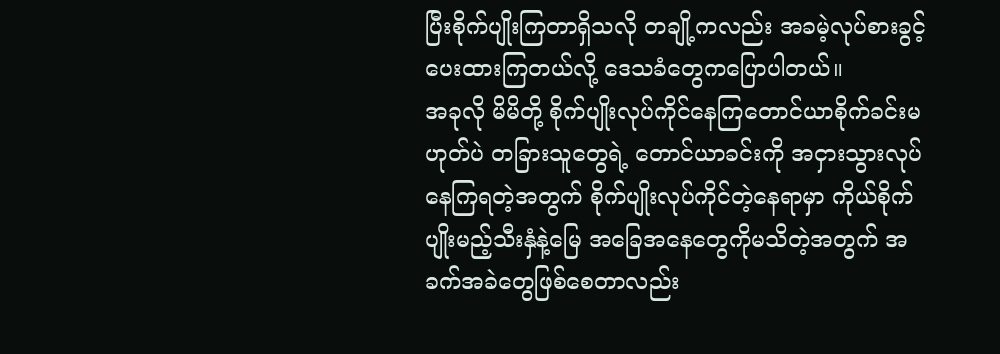ပြီးစိုက်ပျိုးကြတာရှိသလို တချို့ကလည်း အခမဲ့လုပ်စားခွင့်ပေးထားကြတယ်လို့ ဒေသခံတွေကပြောပါတယ်။
အခုလို မိမိတို့ စိုက်ပျိုးလုပ်ကိုင်နေကြတောင်ယာစိုက်ခင်းမဟုတ်ပဲ တခြားသူတွေရဲ့ တောင်ယာခင်းကို အငှားသွားလုပ်နေကြရတဲ့အတွက် စိုက်ပျိုးလုပ်ကိုင်တဲ့နေရာမှာ ကိုယ်စိုက်ပျိုးမည့်သီးနှံနဲ့မြေ အခြေအနေတွေကိုမသိတဲ့အတွက် အခက်အခဲတွေဖြစ်စေတာလည်း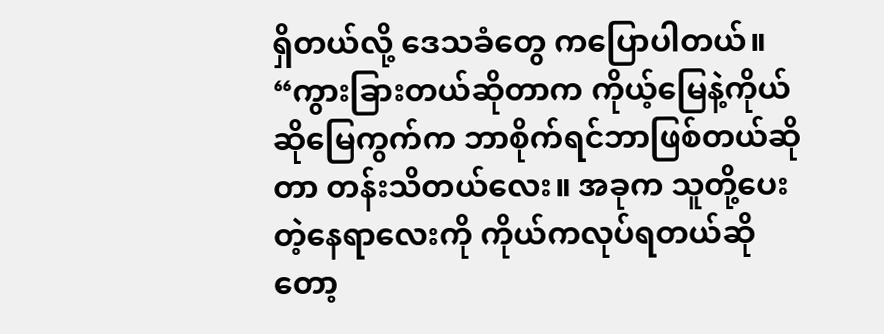ရှိတယ်လို့ ဒေသခံတွေ ကပြောပါတယ်။
“ကွားခြားတယ်ဆိုတာက ကိုယ့်မြေနဲ့ကိုယ်ဆိုမြေကွက်က ဘာစိုက်ရင်ဘာဖြစ်တယ်ဆိုတာ တန်းသိတယ်လေး။ အခုက သူတို့ပေးတဲ့နေရာလေးကို ကိုယ်ကလုပ်ရတယ်ဆိုတော့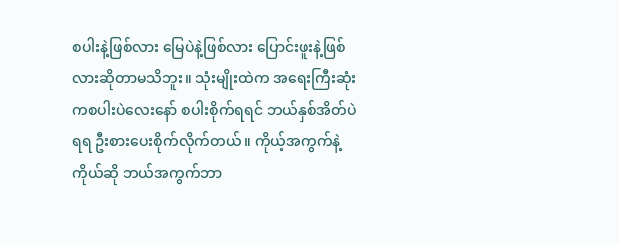စပါးနဲ့ဖြစ်လား မြေပဲနဲ့ဖြစ်လား ပြောင်းဖူးနဲ့ဖြစ်လားဆိုတာမသိဘူး။ သုံးမျိုးထဲက အရေးကြီးဆုံးကစပါးပဲလေးနော် စပါးစိုက်ရရင် ဘယ်နှစ်အိတ်ပဲရရ ဦးစားပေးစိုက်လိုက်တယ်။ ကိုယ့်အကွက်နဲ့ကိုယ်ဆို ဘယ်အကွက်ဘာ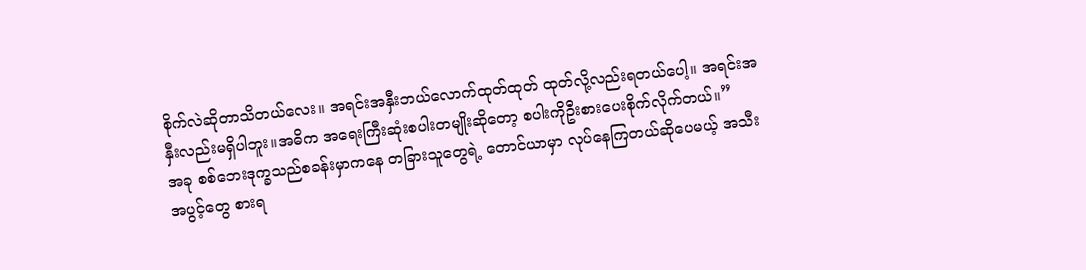စိုက်လဲဆိုတာသိတယ်လေး။ အရင်းအနှီးဘယ်လောက်ထုတ်ထုတ် ထုတ်လို့လည်းရတယ်ပေါ့။ အရင်းအနှီးလည်းမရှိပါဘူး။အဓိက အရေးကြီးဆုံးစပါးတမျိုးဆိုတော့ စပါးကိုဦးစားပေးစိုက်လိုက်တယ်။”
အခု စစ်ဘေးဒုက္ခသည်စခန်းမှာကနေ တခြားသူတွေရဲ့ တောင်ယာမှာ လုပ်နေကြတယ်ဆိုပေမယ့် အသီးအပွင့်တွေ စားရ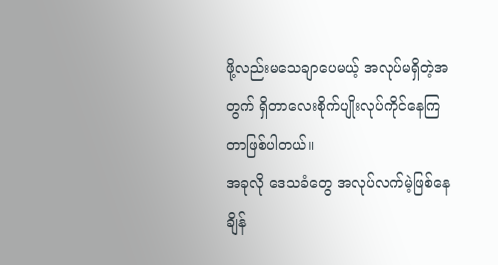ဖို့လည်းမသေချာပေမယ့် အလုပ်မရှိတဲ့အတွက် ရှိတာလေးစိုက်ပျိုးလုပ်ကိုင်နေကြတာဖြစ်ပါတယ်။
အခုလို ဒေသခံတွေ အလုပ်လက်မဲ့ဖြစ်နေချိန်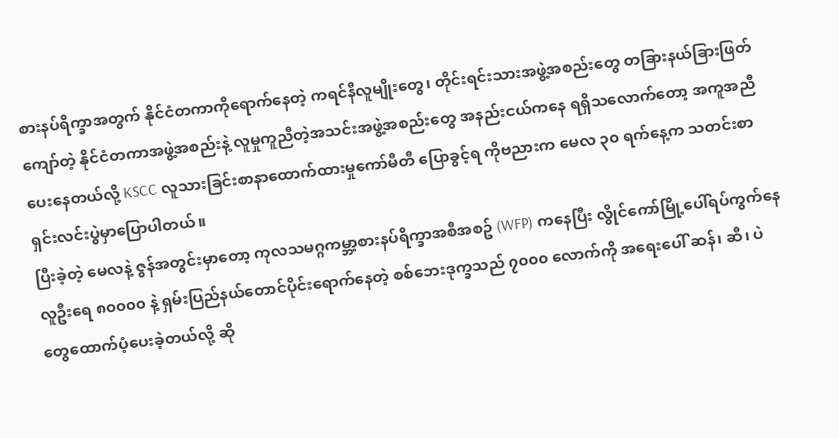စားနပ်ရိက္ခာအတွက် နိုင်ငံတကာကိုရောက်နေတဲ့ ကရင်နီလူမျိုးတွေ၊ တိုင်းရင်းသားအဖွဲ့အစည်းတွေ တခြားနယ်ခြားဖြတ်ကျော်တဲ့ နိုင်ငံတကာအဖွဲ့အစည်းနဲ့ လူမှုကူညီတဲ့အသင်းအဖွဲ့အစည်းတွေ အနည်းငယ်ကနေ ရရှိသလောက်တော့ အကူအညီပေးနေတယ်လို့ KSCC လူသားခြင်းစာနာထောက်ထားမှုကော်မီတီ ပြောခွင့်ရ ကိုဗညားက မေလ ၃၀ ရက်နေ့က သတင်းစာရှင်းလင်းပွဲမှာပြောပါတယ်။
ပြီးခဲ့တဲ့ မေလနဲ့ ဇွန်အတွင်းမှာတော့ ကုလသမဂ္ဂကမ္ဘာ့စားနပ်ရိက္ခာအစီအစဥ် (WFP) ကနေပြီး လွိုင်ကော်မြို့ပေါ်ရပ်ကွက်နေ လူဦးရေ ၈၀၀၀၀ နဲ့ ရှမ်းပြည်နယ်တောင်ပိုင်းရောက်နေတဲ့ စစ်ဘေးဒုက္ခသည် ၇၀၀၀ လောက်ကို အရေးပေါ် ဆန်၊ ဆီ၊ ပဲတွေထောက်ပံ့ပေးခဲ့တယ်လို့ ဆို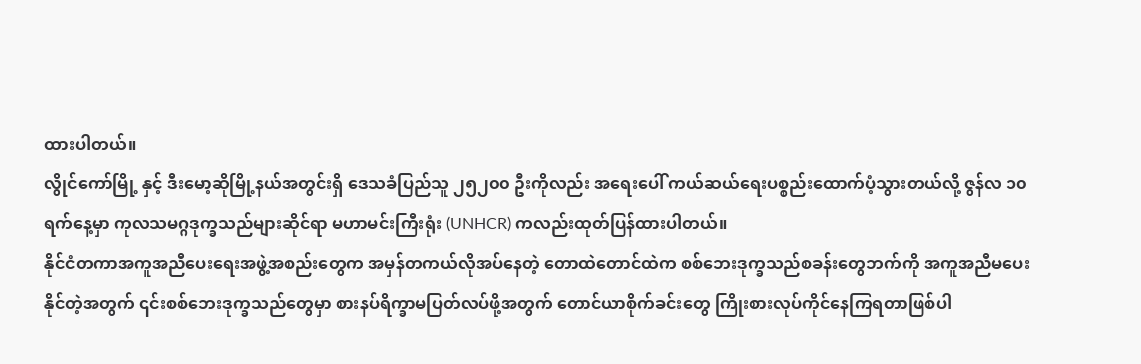ထားပါတယ်။
လွိုင်ကော်မြို့ နှင့် ဒီးမော့ဆိုမြို့နယ်အတွင်းရှိ ဒေသခံပြည်သူ ၂၅၂၀၀ ဦးကိုလည်း အရေးပေါ် ကယ်ဆယ်ရေးပစ္စည်းထောက်ပံ့သွားတယ်လို့ ဇွန်လ ၁၀ ရက်နေ့မှာ ကုလသမဂ္ဂဒုက္ခသည်များဆိုင်ရာ မဟာမင်းကြီးရုံး (UNHCR) ကလည်းထုတ်ပြန်ထားပါတယ်။
နိုင်ငံတကာအကူအညီပေးရေးအဖွဲ့အစည်းတွေက အမှန်တကယ်လိုအပ်နေတဲ့ တောထဲတောင်ထဲက စစ်ဘေးဒုက္ခသည်စခန်းတွေဘက်ကို အကူအညီမပေးနိုင်တဲ့အတွက် ၎င်းစစ်ဘေးဒုက္ခသည်တွေမှာ စားနပ်ရိက္ခာမပြတ်လပ်ဖို့အတွက် တောင်ယာစိုက်ခင်းတွေ ကြိုးစားလုပ်ကိုင်နေကြရတာဖြစ်ပါ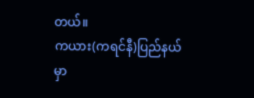တယ်။
ကယား(ကရင်နီ)ပြည်နယ်မှာ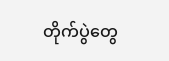တိုက်ပွဲတွေ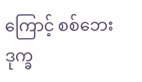ကြောင့် စစ်ဘေးဒုက္ခ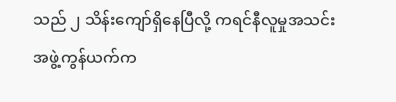သည် ၂ သိန်းကျော်ရှိနေပြီလို့ ကရင်နီလူမှုအသင်းအဖွဲ့ကွန်ယက်က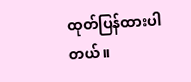ထုတ်ပြန်ထားပါတယ်။